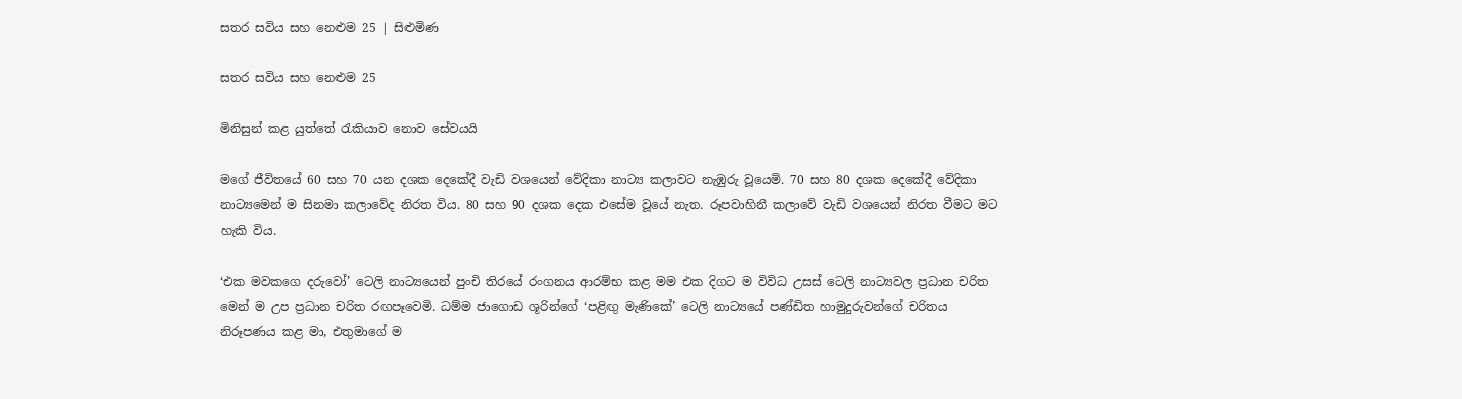සතර සවිය සහ නෙළුම 25 | සිළුමිණ

සතර සවිය සහ නෙළුම 25

මිනිසුන් කළ යුත්තේ රැකියාව නොව සේවයයි

මගේ ජීවිතයේ 60 සහ 70 යන දශක දෙකේදී වැඩි වශයෙන් වේදිකා නාට්‍ය කලාවට නැඹුරු වූයෙමි. 70 සහ 80 දශක දෙකේදී වේදිකා නාට්‍ය‍මෙන් ම සිනමා කලාවේද නිරත විය. 80 සහ 90 දශක දෙක එසේම වූයේ නැත. රූපවාහිනී කලාවේ වැඩි වශයෙන් නිරත වීමට මට හැකි විය.

‘එක මවකගෙ දරුවෝ’ ටෙලි නාට්‍යයෙන් පුංචි තිරයේ රංගනය ආරම්භ කළ මම එක දිගට ම විවිධ උසස් ටෙලි නාට්‍යවල ප්‍රධාන චරිත මෙන් ම උප ප්‍රධාන චරිත රඟපෑවෙමි. ධම්ම ජාගොඩ ශූරින්ගේ ‘පළිඟු මැණිකේ’ ටෙලි නාට්‍යයේ පණ්ඩිත හාමුදුරුවන්ගේ චරිතය නිරූපණය කළ මා, එතුමාගේ ම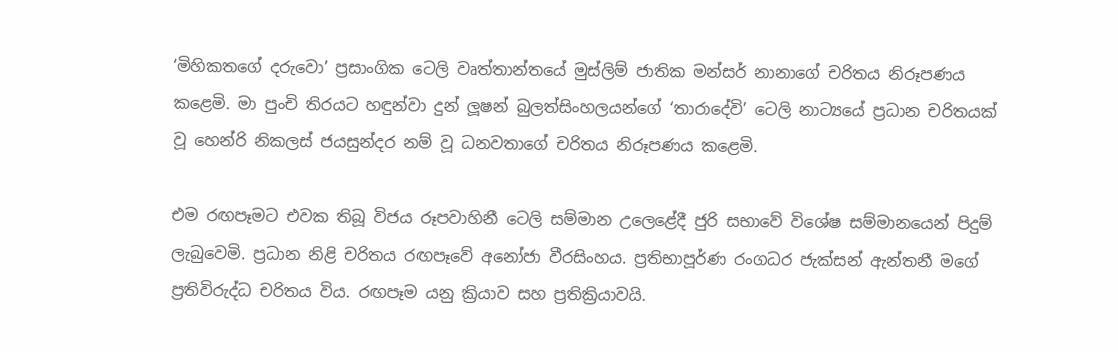‘මිහිකතගේ දරුවො’ ප්‍රසාංගික ටෙලි වෘත්තාන්තයේ මුස්ලිම් ජාතික මන්සර් නානාගේ චරිතය නිරූපණය කළෙමි. මා පුංචි තිරයට හඳුන්වා දුන් ලූෂන් බුලත්සිංහලයන්ගේ ‘තාරාදේවි’ ටෙලි නාට්‍යයේ ප්‍රධාන චරිතයක් වූ හෙන්රි නිකලස් ජයසුන්දර නම් වූ ධනවතාගේ චරිතය නිරූපණය කළෙමි.

එම රඟපෑමට එවක තිබූ විජය රූපවාහිනී ටෙලි සම්මාන උලෙළේදී ජුරි සභාවේ විශේෂ සම්මානයෙන් පිදුම් ලැබුවෙමි. ප්‍රධාන නිළි චරිතය රඟපෑවේ අනෝජා වීරසිංහය. ප්‍රතිභාපූර්ණ රංගධර ජැක්සන් ඇන්තනී මගේ ප්‍රතිවිරුද්ධ චරිතය විය. රඟපෑම යනු ක්‍රියාව සහ ප්‍රතික්‍රියාවයි.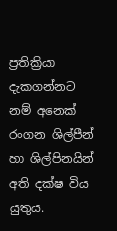ප්‍රතික්‍රියා දැකගන්නට නම් අනෙක් රංගන ශිල්පීන් හා ශිල්පිනයින් අති දක්ෂ විය යුතුය.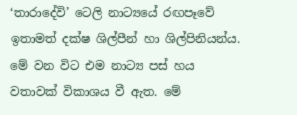‘තාරාදේවි’ ටෙලි නාට්‍යයේ රඟපෑවේ ඉතාමත් දක්ෂ ශිල්පීන් හා ශිල්පිනියන්ය. මේ වන විට එම නාට්‍ය පස් හය වතාවක් විකාශය වී ඇත. මේ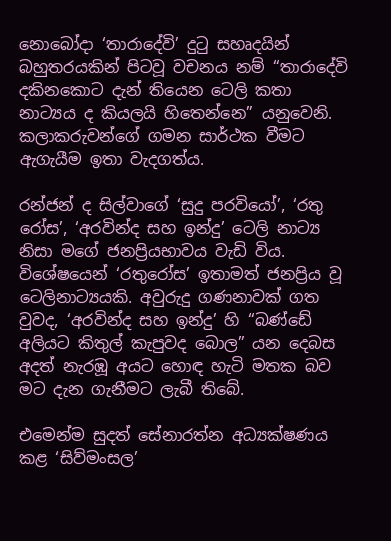නොබෝදා ‘තාරාදේවි’ දුටු සහෘදයින් බහුතරයකින් පිටවූ වචනය නම් “තාර‍ාදේවි දකිනකොට දැන් තියෙන ටෙලි කතා නාට්‍යය ද කියලයි හිතෙන්නෙ” යනුවෙනි. කලාකරුවන්ගේ ගමන සාර්ථක වීමට ඇගැයීම ඉතා වැදගත්ය.

රන්ජන් ද සිල්වාගේ ‘සුදු පරවියෝ’, ‘රතු රෝස’, ‘අරවින්ද සහ ඉන්දු’ ටෙලි නාට්‍ය නිසා මගේ ජනප්‍රියභාවය වැඩි විය. විශේෂයෙන් ‘රතුරෝස’ ඉතාමත් ජනප්‍රිය වූ ටෙලිනාට්‍යයකි. අවුරුදු ගණනාවක් ගත වුවද, ‘අරවින්ද සහ ඉන්දු’ හි “බණ්ඩේ අලියට කිතුල් කැපුවද බොල” යන දෙබස අදත් නැරඹූ අයට හොඳ හැටි මතක බව මට දැන ගැනීමට ලැබී තිබේ.

එමෙන්ම සුදත් සේනාරත්න අධ්‍යක්ෂණය කළ ‘සිව්මංසල’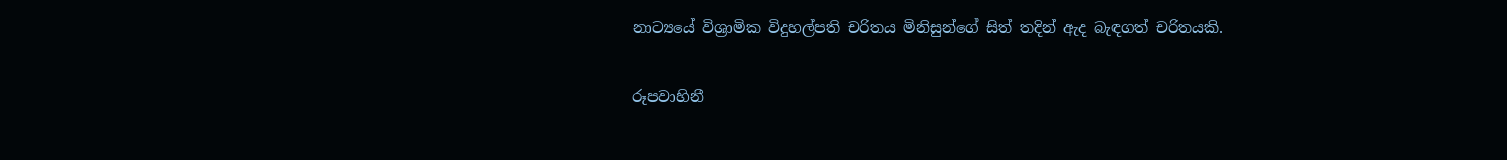නාට්‍යයේ විශ්‍රාමික විදුහල්පති චරිතය මිනිසුන්ගේ සිත් තදින් ඇද බැඳගත් චරිතයකි.

රූපවාහිනී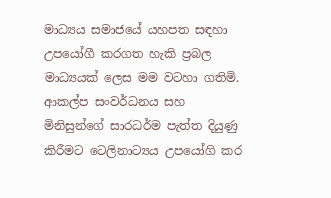මාධ්‍යය සමාජයේ යහපත සඳහා උපයෝගී කරගත හැකි ප්‍රබල මාධ්‍යයක් ලෙස මම වටහා ගතිමි. ආකල්ප සංවර්ධනය සහ මිනිසුන්ගේ සාරධර්ම පැත්ත දියුණු කිරීමට ටෙලිනාට්‍යය උපයෝගි කර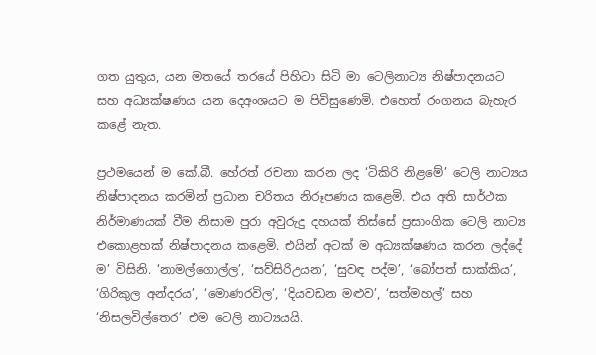ගත යුතුය, යන මතයේ තරයේ පිහිටා සිටි මා ටෙලිනාට්‍ය නිෂ්පාදනයට සහ අධ්‍යක්ෂණය යන දෙඅංශයට ම පිවිසුණෙමි. එහෙත් රංගනය බැහැර කළේ නැත.

ප්‍රථමයෙන් ම කේ.බී. හේරත් රචනා කරන ලද ‘ටිකිරි නිළමේ’ ටෙලි නාට්‍යය නිෂ්පාදනය කරමින් ප්‍රධාන චරිතය නිරූපණය කළෙමි. එය අති සාර්ථක නිර්මාණයක් වීම නිසාම පුරා අවුරුදු දහයක් තිස්සේ ප්‍රසාංගික ටෙලි නාට්‍ය එකොළහක් නිෂ්පාදනය කළෙමි. එයින් අටක් ම අධ්‍යක්ෂණය කරන ලද්දේ ම’ විසිනි. ‘නාමල්ගොල්ල’, ‘සව්සිරිඋයන’, ‘සුවඳ පද්ම’, ‘බෝපත් සාක්කිය’, ‘ගිරිකුල අන්දරය’, ‘මොණරවිල’, ‘දියවඩන මළුව’, ‘සත්මහල්’ සහ ‘නිසලවිල්තෙර’ එම ටෙලි නාට්‍යයයි.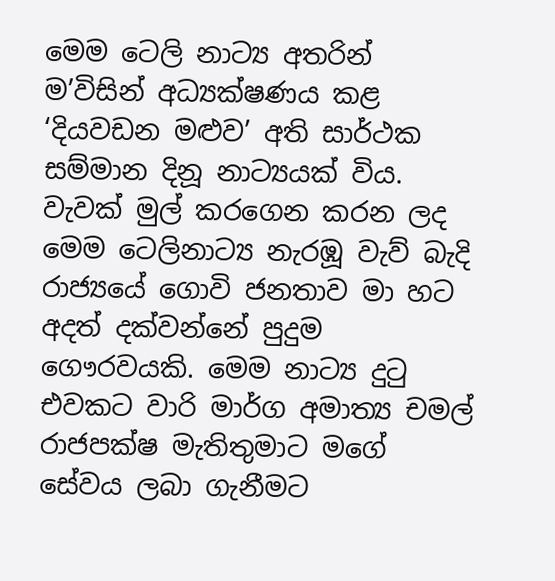මෙම ටෙලි නාට්‍ය අතරින් ම’විසින් අධ්‍යක්ෂණය කළ ‘දියවඩන මළුව’ අති සාර්ථක සම්මාන දිනූ නාට්‍යයක් විය. වැවක් මුල් කරගෙන කරන ලද මෙම ටෙලිනාට්‍ය නැරඹූ වැව් බැදි රාජ්‍යයේ ගොවි ජනතාව මා හට අදත් දක්වන්නේ පුදුම ගෞරවයකි. මෙම නාට්‍ය දුටු එවකට වාරි මාර්ග අමාත්‍ය චමල් රාජපක්ෂ මැතිතුමාට මගේ සේවය ලබා ගැනීමට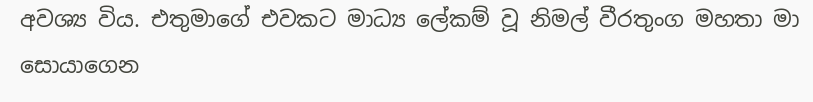අවශ්‍ය විය. එතුමාගේ එවකට මාධ්‍ය ලේකම් වූ නිමල් වීරතුංග මහතා මා සොයාගෙන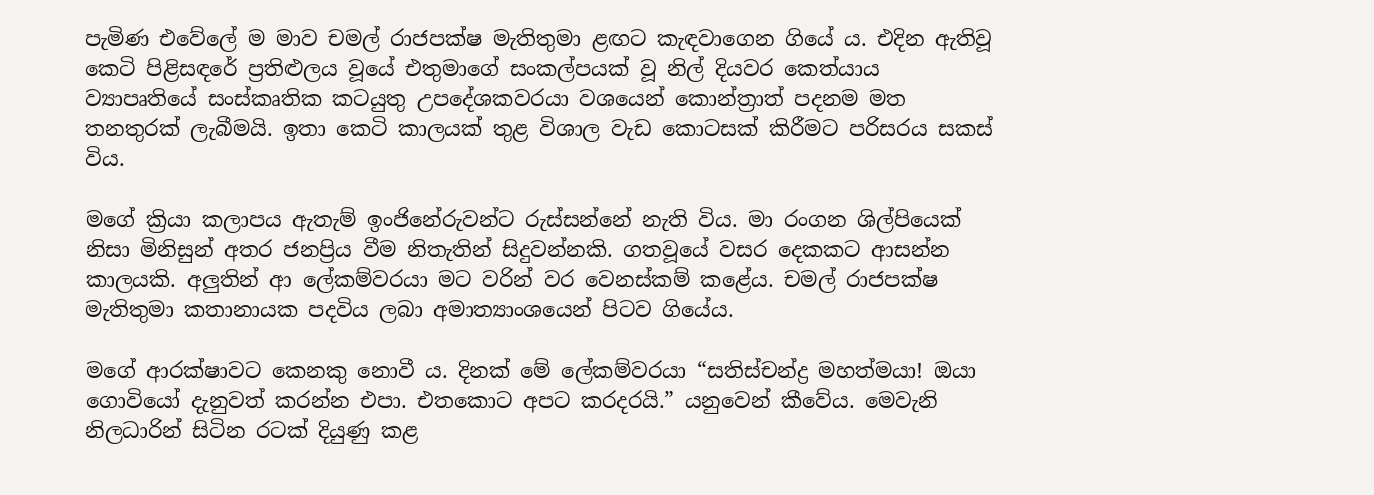පැමිණ එවේලේ ම මාව චමල් රාජපක්ෂ මැතිතුමා ළඟට කැඳවාගෙන ගියේ ය. එදින ඇතිවූ කෙටි පිළිසඳරේ ප්‍රතිළුලය වූයේ එතුමාගේ සංකල්පයක් වූ නිල් දියවර කෙත්යාය ව්‍යාපෘතියේ සංස්කෘතික කටයුතු උපදේශකවරයා වශයෙන් කොන්ත්‍රාත් පදනම මත තනතුරක් ලැබීමයි. ඉතා කෙටි කාලයක් තුළ විශාල වැඩ කොටසක් කිරීමට පරිසරය සකස් විය.

මගේ ක්‍රියා කලාපය ඇතැම් ඉංජිනේරුවන්ට රුස්සන්නේ නැති විය. මා රංගන ශිල්පියෙක් නිසා මිනිසුන් අතර ජනප්‍රිය වීම නිතැතින් සිදුවන්නකි. ගතවූයේ වසර දෙකකට ආසන්න කාලයකි. අලුතින් ආ ලේකම්වරයා මට වරින් වර වෙනස්කම් කළේය. චමල් රාජපක්ෂ මැතිතුමා කතානායක පදවිය ලබා අමාත්‍යාංශයෙන් පිටව ගියේය.

ම‍ගේ ආරක්ෂාවට කෙනකු නොවී ය. දිනක් මේ ලේකම්වරයා “සතිස්චන්ද්‍ර මහත්මයා! ඔයා ගොවියෝ දැනුවත් කරන්න එපා. එතකොට අපට කරදරයි.” යනුවෙන් කීවේය. මෙවැනි නිලධාරින් සිටින රටක් දියුණු කළ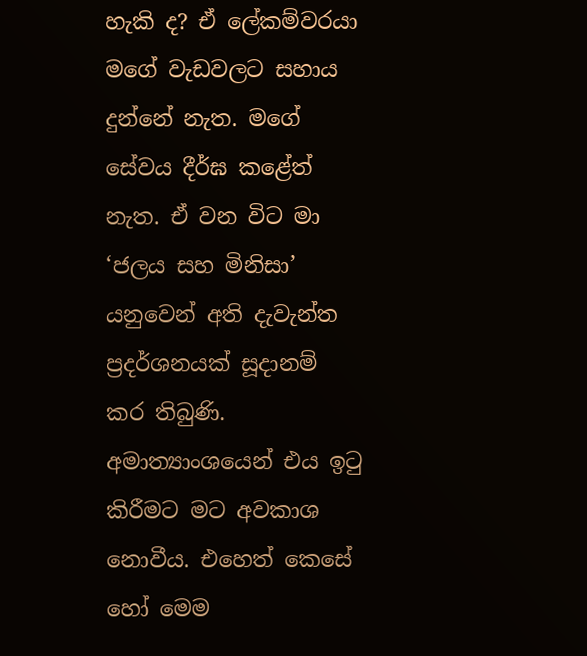හැකි ද? ඒ ලේකම්වරයා මගේ වැඩවලට සහාය දුන්නේ නැත. මගේ සේවය දීර්ඝ කළේත් නැත. ඒ වන විට මා ‘ජලය සහ මිනිසා’ යනුවෙන් අති දැවැන්ත ප්‍රදර්ශනයක් සූදානම් කර තිබුණි. අමාත්‍යාංශයෙන් එය ඉටු කිරීමට මට අවකාශ නොවීය. එහෙත් කෙසේ හෝ ‍මෙම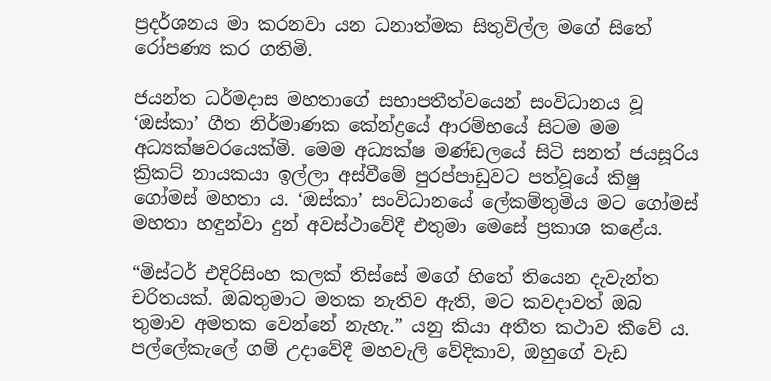ප්‍රදර්ශනය මා කරනවා යන ධනාත්මක සිතුවිල්ල මගේ සිතේ රෝපණ්‍ය කර ගතිමි.

ජයන්ත ධර්මදාස මහතාගේ සභාපතීත්වයෙන් සංවිධානය වූ ‘ඔස්කා’ ගීත නිර්මාණක කේන්ද්‍රයේ ආරම්භයේ සිටම මම අධ්‍යක්ෂවරයෙක්මි. මෙම අධ්‍යක්ෂ මණ්ඩලයේ සිටි සනත් ජයසූරිය ක්‍රිකට් නායකයා ඉල්ලා අස්වීමේ පුරප්පාඩුවට පත්වූයේ කිෂු ගෝමස් මහතා ය. ‘ඔස්කා’ සංවිධානයේ ලේකම්තුමිය මට ගෝමස් මහතා හඳුන්වා දුන් අවස්ථාවේදී එතුමා මෙසේ ප්‍රකාශ කළේය.

“මිස්ටර් එදිරිසිංහ කලක් තිස්සේ මගේ හිතේ තියෙන දැවැන්ත චරිතයක්. ඔබතුමාට මතක නැතිව ඇති, මට කවදාවත් ඔබ තුමාව අමතක වෙන්නේ නැහැ.” යනු කියා අතීත කථාව කීවේ ය. පල්ලේකැලේ ගම් උදාවේදී මහවැලි වේදිකාව, ඔහුගේ වැඩ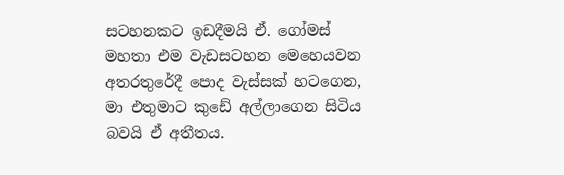සටහනකට ඉඩදීමයි ඒ. ගෝමස් මහතා එම වැඩසටහන මෙහෙයවන අතරතුරේදී පොද වැස්සක් හටගෙන, මා එතුමාට කුඩේ අල්ලාගෙන සිටිය බවයි ඒ අතීතය.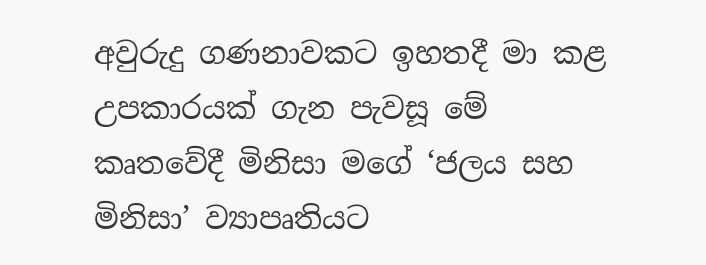අවුරුදු ගණනාවකට ඉහතදී මා කළ උපකාරයක් ගැන පැවසූ මේ කෘතවේදී මිනිසා මගේ ‘ජලය සහ මිනිසා’ ව්‍යාපෘතියට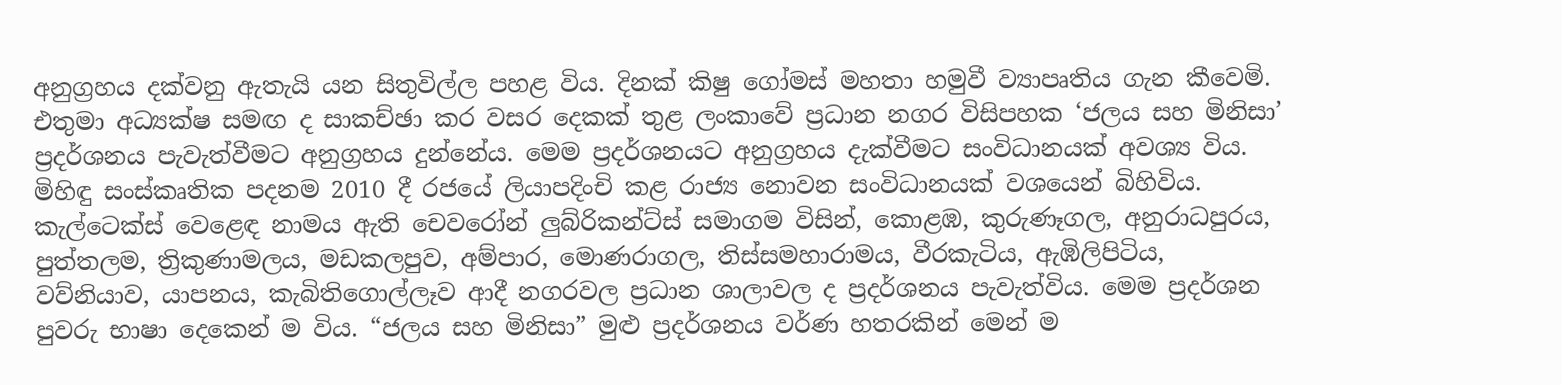අනුග්‍රහය දක්වනු ඇතැයි යන සිතුවිල්ල පහළ විය. දිනක් කිෂු ගෝමස් මහතා හමුවී ව්‍යාපෘතිය ගැන කීවෙමි. එතුමා අධ්‍යක්ෂ සමඟ ද සාකච්ඡා කර වසර දෙකක් තුළ ලංකාවේ ප්‍රධාන නගර විසිපහක ‘ජලය සහ මිනිසා’ ප්‍රදර්ශනය පැවැත්වීමට අනුග්‍රහය දුන්නේය. මෙම ප්‍රදර්ශනයට අනුග්‍රහය දැක්වීමට සංවිධානයක් අවශ්‍ය විය. මිහිඳු සංස්කෘතික පදනම 2010 දී රජයේ ලියාපදිංචි කළ රාජ්‍ය නොවන සංවිධානයක් වශයෙන් බිහිවිය. කැල්ටෙක්ස් වෙළෙඳ නාමය ඇති චෙවරෝන් ලුබ්රිකන්ට්ස් සමාගම විසින්, කොළඹ, කුරුණෑගල, අනුරාධපුරය, පුත්තලම, ත්‍රිකුණාමලය, මඩකලපුව, අම්පාර, මොණරාගල, තිස්සමහාරාමය, වීරකැටිය, ඇඹිලිපිටිය, වව්නියාව, යාපනය, කැබිතිගොල්ලෑව ආදී නගරවල ප්‍රධාන ශාලාවල ද ප්‍රදර්ශනය පැවැත්විය. මෙම ප්‍රදර්ශන පුවරු භාෂා දෙකෙන් ම විය. “ජලය සහ මිනිසා” මුළු ප්‍රදර්ශනය වර්ණ හතරකින් මෙන් ම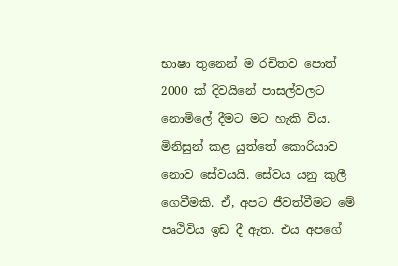භාෂා තුනෙන් ම රචිතව පොත් 2000 ක් දිවයිනේ පාසල්වලට නොමිලේ දීමට මට හැකි විය. මිනිසුන් කළ යුත්තේ කොරියාව නොව සේවයයි. සේවය යනු කුලී ගෙවීමකි. ඒ, අපට ජීවත්වීමට මේ පෘථිවිය ඉඩ දී ඇත. එය අපගේ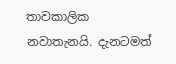තාවකාලික නවාතැනයි. දැනටමත්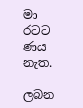මා රටට ණය නැත.

ලබන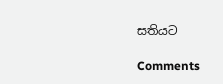සතියට

Comments